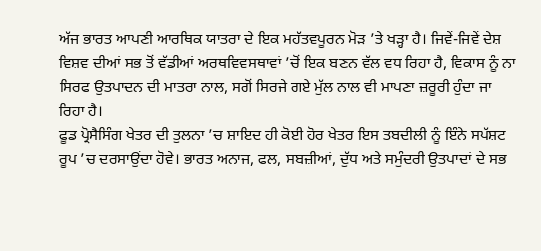ਅੱਜ ਭਾਰਤ ਆਪਣੀ ਆਰਥਿਕ ਯਾਤਰਾ ਦੇ ਇਕ ਮਹੱਤਵਪੂਰਨ ਮੋੜ ’ਤੇ ਖੜ੍ਹਾ ਹੈ। ਜਿਵੇਂ-ਜਿਵੇਂ ਦੇਸ਼ ਵਿਸ਼ਵ ਦੀਆਂ ਸਭ ਤੋਂ ਵੱਡੀਆਂ ਅਰਥਵਿਵਸਥਾਵਾਂ ’ਚੋਂ ਇਕ ਬਣਨ ਵੱਲ ਵਧ ਰਿਹਾ ਹੈ, ਵਿਕਾਸ ਨੂੰ ਨਾ ਸਿਰਫ ਉਤਪਾਦਨ ਦੀ ਮਾਤਰਾ ਨਾਲ, ਸਗੋਂ ਸਿਰਜੇ ਗਏ ਮੁੱਲ ਨਾਲ ਵੀ ਮਾਪਣਾ ਜ਼ਰੂਰੀ ਹੁੰਦਾ ਜਾ ਰਿਹਾ ਹੈ।
ਫੂਡ ਪ੍ਰੋਸੈਸਿੰਗ ਖੇਤਰ ਦੀ ਤੁਲਨਾ ’ਚ ਸ਼ਾਇਦ ਹੀ ਕੋਈ ਹੋਰ ਖੇਤਰ ਇਸ ਤਬਦੀਲੀ ਨੂੰ ਇੰਨੇ ਸਪੱਸ਼ਟ ਰੂਪ ’ਚ ਦਰਸਾਉਂਦਾ ਹੋਵੇ। ਭਾਰਤ ਅਨਾਜ, ਫਲ, ਸਬਜ਼ੀਆਂ, ਦੁੱਧ ਅਤੇ ਸਮੁੰਦਰੀ ਉਤਪਾਦਾਂ ਦੇ ਸਭ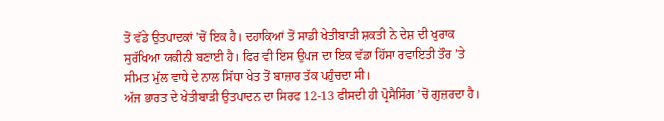ਤੋਂ ਵੱਡੇ ਉਤਪਾਦਕਾਂ ’ਚੋਂ ਇਕ ਹੈ। ਦਹਾਕਿਆਂ ਤੋਂ ਸਾਡੀ ਖੇਤੀਬਾੜੀ ਸ਼ਕਤੀ ਨੇ ਦੇਸ਼ ਦੀ ਖੁਰਾਕ ਸੁਰੱਖਿਆ ਯਕੀਨੀ ਬਣਾਈ ਹੈ। ਫਿਰ ਵੀ ਇਸ ਉਪਜ ਦਾ ਇਕ ਵੱਡਾ ਹਿੱਸਾ ਰਵਾਇਤੀ ਤੌਰ ’ਤੇ ਸੀਮਤ ਮੁੱਲ ਵਾਧੇ ਦੇ ਨਾਲ ਸਿੱਧਾ ਖੇਤ ਤੋਂ ਬਾਜ਼ਾਰ ਤੱਕ ਪਹੁੰਚਦਾ ਸੀ।
ਅੱਜ ਭਾਰਤ ਦੇ ਖੇਤੀਬਾੜੀ ਉਤਪਾਦਨ ਦਾ ਸਿਰਫ 12-13 ਫੀਸਦੀ ਹੀ ਪ੍ਰੋਸੈਸਿੰਗ ’ਚੋਂ ਗੁਜ਼ਰਦਾ ਹੈ।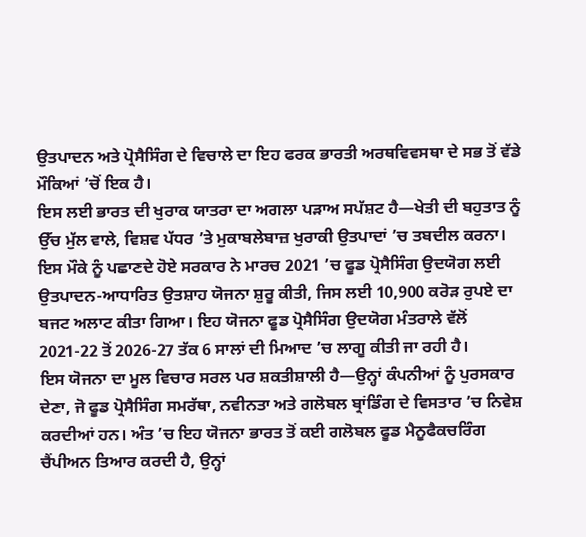ਉਤਪਾਦਨ ਅਤੇ ਪ੍ਰੋਸੈਸਿੰਗ ਦੇ ਵਿਚਾਲੇ ਦਾ ਇਹ ਫਰਕ ਭਾਰਤੀ ਅਰਥਵਿਵਸਥਾ ਦੇ ਸਭ ਤੋਂ ਵੱਡੇ ਮੌਕਿਆਂ ’ਚੋਂ ਇਕ ਹੈ।
ਇਸ ਲਈ ਭਾਰਤ ਦੀ ਖੁਰਾਕ ਯਾਤਰਾ ਦਾ ਅਗਲਾ ਪੜਾਅ ਸਪੱਸ਼ਟ ਹੈ—ਖੇਤੀ ਦੀ ਬਹੁਤਾਤ ਨੂੰ ਉੱਚ ਮੁੱਲ ਵਾਲੇ, ਵਿਸ਼ਵ ਪੱਧਰ ’ਤੇ ਮੁਕਾਬਲੇਬਾਜ਼ ਖੁਰਾਕੀ ਉਤਪਾਦਾਂ ’ਚ ਤਬਦੀਲ ਕਰਨਾ।
ਇਸ ਮੌਕੇ ਨੂੰ ਪਛਾਣਦੇ ਹੋਏ ਸਰਕਾਰ ਨੇ ਮਾਰਚ 2021 ’ਚ ਫੂਡ ਪ੍ਰੋਸੈਸਿੰਗ ਉਦਯੋਗ ਲਈ ਉਤਪਾਦਨ-ਆਧਾਰਿਤ ਉਤਸ਼ਾਹ ਯੋਜਨਾ ਸ਼ੁਰੂ ਕੀਤੀ, ਜਿਸ ਲਈ 10,900 ਕਰੋੜ ਰੁਪਏ ਦਾ ਬਜਟ ਅਲਾਟ ਕੀਤਾ ਗਿਆ। ਇਹ ਯੋਜਨਾ ਫੂਡ ਪ੍ਰੋਸੈਸਿੰਗ ਉਦਯੋਗ ਮੰਤਰਾਲੇ ਵੱਲੋਂ 2021-22 ਤੋਂ 2026-27 ਤੱਕ 6 ਸਾਲਾਂ ਦੀ ਮਿਆਦ ’ਚ ਲਾਗੂ ਕੀਤੀ ਜਾ ਰਹੀ ਹੈ।
ਇਸ ਯੋਜਨਾ ਦਾ ਮੂਲ ਵਿਚਾਰ ਸਰਲ ਪਰ ਸ਼ਕਤੀਸ਼ਾਲੀ ਹੈ—ਉਨ੍ਹਾਂ ਕੰਪਨੀਆਂ ਨੂੰ ਪੁਰਸਕਾਰ ਦੇਣਾ, ਜੋ ਫੂਡ ਪ੍ਰੋਸੈਸਿੰਗ ਸਮਰੱਥਾ, ਨਵੀਨਤਾ ਅਤੇ ਗਲੋਬਲ ਬ੍ਰਾਂਡਿੰਗ ਦੇ ਵਿਸਤਾਰ ’ਚ ਨਿਵੇਸ਼ ਕਰਦੀਆਂ ਹਨ। ਅੰਤ ’ਚ ਇਹ ਯੋਜਨਾ ਭਾਰਤ ਤੋਂ ਕਈ ਗਲੋਬਲ ਫੂਡ ਮੈਨੂਫੈਕਚਰਿੰਗ ਚੈਂਪੀਅਨ ਤਿਆਰ ਕਰਦੀ ਹੈ, ਉਨ੍ਹਾਂ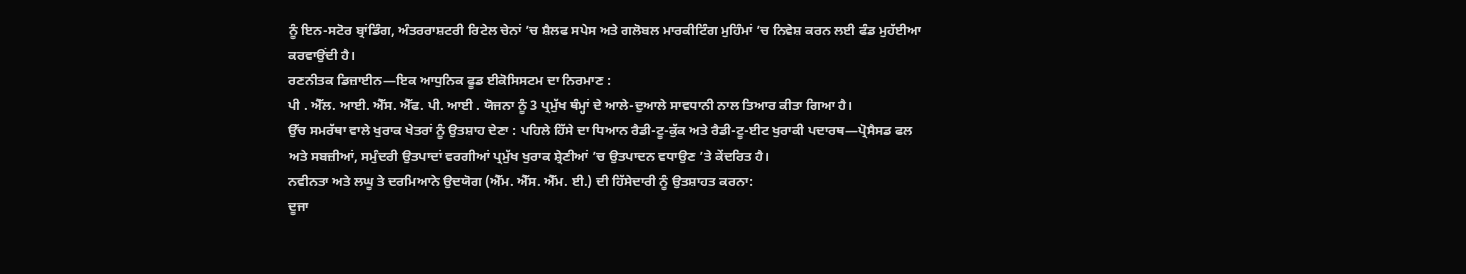ਨੂੰ ਇਨ-ਸਟੋਰ ਬ੍ਰਾਂਡਿੰਗ, ਅੰਤਰਰਾਸ਼ਟਰੀ ਰਿਟੇਲ ਚੇਨਾਂ ’ਚ ਸ਼ੈਲਫ ਸਪੇਸ ਅਤੇ ਗਲੋਬਲ ਮਾਰਕੀਟਿੰਗ ਮੁਹਿੰਮਾਂ ’ਚ ਨਿਵੇਸ਼ ਕਰਨ ਲਈ ਫੰਡ ਮੁਹੱਈਆ ਕਰਵਾਉਂਦੀ ਹੈ।
ਰਣਨੀਤਕ ਡਿਜ਼ਾਈਨ—ਇਕ ਆਧੁਨਿਕ ਫੂਡ ਈਕੋਸਿਸਟਮ ਦਾ ਨਿਰਮਾਣ :
ਪੀ . ਐੱਲ. ਆਈ. ਐੱਸ. ਐੱਫ. ਪੀ. ਆਈ . ਯੋਜਨਾ ਨੂੰ 3 ਪ੍ਰਮੁੱਖ ਥੰਮ੍ਹਾਂ ਦੇ ਆਲੇ-ਦੁਆਲੇ ਸਾਵਧਾਨੀ ਨਾਲ ਤਿਆਰ ਕੀਤਾ ਗਿਆ ਹੈ।
ਉੱਚ ਸਮਰੱਥਾ ਵਾਲੇ ਖੁਰਾਕ ਖੇਤਰਾਂ ਨੂੰ ਉਤਸ਼ਾਹ ਦੇਣਾ : ਪਹਿਲੇ ਹਿੱਸੇ ਦਾ ਧਿਆਨ ਰੈਡੀ-ਟੂ-ਕੁੱਕ ਅਤੇ ਰੈਡੀ-ਟੂ-ਈਟ ਖੁਰਾਕੀ ਪਦਾਰਥ—ਪ੍ਰੋਸੈਸਡ ਫਲ ਅਤੇ ਸਬਜ਼ੀਆਂ, ਸਮੁੰਦਰੀ ਉਤਪਾਦਾਂ ਵਰਗੀਆਂ ਪ੍ਰਮੁੱਖ ਖੁਰਾਕ ਸ਼੍ਰੇਣੀਆਂ ’ਚ ਉਤਪਾਦਨ ਵਧਾਉਣ ’ਤੇ ਕੇਂਦਰਿਤ ਹੈ।
ਨਵੀਨਤਾ ਅਤੇ ਲਘੂ ਤੇ ਦਰਮਿਆਨੇ ਉਦਯੋਗ (ਐੱਮ. ਐੱਸ. ਐੱਮ. ਈ.) ਦੀ ਹਿੱਸੇਦਾਰੀ ਨੂੰ ਉਤਸ਼ਾਹਤ ਕਰਨਾ:
ਦੂਜਾ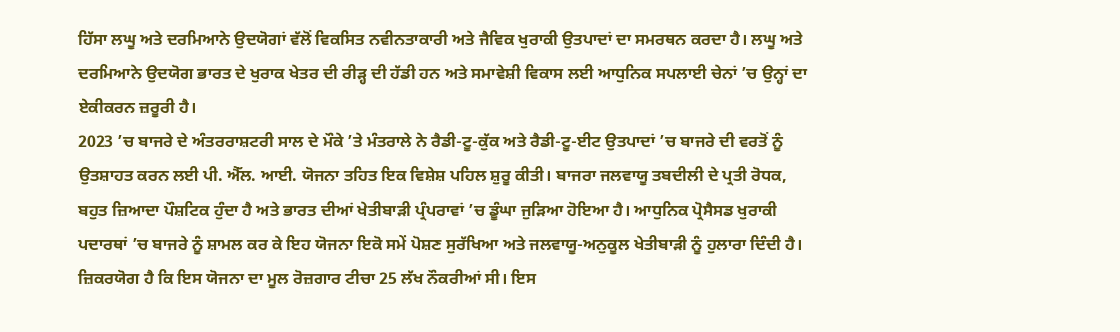ਹਿੱਸਾ ਲਘੂ ਅਤੇ ਦਰਮਿਆਨੇ ਉਦਯੋਗਾਂ ਵੱਲੋਂ ਵਿਕਸਿਤ ਨਵੀਨਤਾਕਾਰੀ ਅਤੇ ਜੈਵਿਕ ਖੁਰਾਕੀ ਉਤਪਾਦਾਂ ਦਾ ਸਮਰਥਨ ਕਰਦਾ ਹੈ। ਲਘੂ ਅਤੇ ਦਰਮਿਆਨੇ ਉਦਯੋਗ ਭਾਰਤ ਦੇ ਖੁਰਾਕ ਖੇਤਰ ਦੀ ਰੀੜ੍ਹ ਦੀ ਹੱਡੀ ਹਨ ਅਤੇ ਸਮਾਵੇਸ਼ੀ ਵਿਕਾਸ ਲਈ ਆਧੁਨਿਕ ਸਪਲਾਈ ਚੇਨਾਂ ’ਚ ਉਨ੍ਹਾਂ ਦਾ ਏਕੀਕਰਨ ਜ਼ਰੂਰੀ ਹੈ।
2023 ’ਚ ਬਾਜਰੇ ਦੇ ਅੰਤਰਰਾਸ਼ਟਰੀ ਸਾਲ ਦੇ ਮੌਕੇ ’ਤੇ ਮੰਤਰਾਲੇ ਨੇ ਰੈਡੀ-ਟੂ-ਕੁੱਕ ਅਤੇ ਰੈਡੀ-ਟੂ-ਈਟ ਉਤਪਾਦਾਂ ’ਚ ਬਾਜਰੇ ਦੀ ਵਰਤੋਂ ਨੂੰ ਉਤਸ਼ਾਹਤ ਕਰਨ ਲਈ ਪੀ. ਐੱਲ. ਆਈ. ਯੋਜਨਾ ਤਹਿਤ ਇਕ ਵਿਸ਼ੇਸ਼ ਪਹਿਲ ਸ਼ੁਰੂ ਕੀਤੀ। ਬਾਜਰਾ ਜਲਵਾਯੂ ਤਬਦੀਲੀ ਦੇ ਪ੍ਰਤੀ ਰੋਧਕ, ਬਹੁਤ ਜ਼ਿਆਦਾ ਪੌਸ਼ਟਿਕ ਹੁੰਦਾ ਹੈ ਅਤੇ ਭਾਰਤ ਦੀਆਂ ਖੇਤੀਬਾੜੀ ਪ੍ਰੰਪਰਾਵਾਂ ’ਚ ਡੂੰਘਾ ਜੁੜਿਆ ਹੋਇਆ ਹੈ। ਆਧੁਨਿਕ ਪ੍ਰੋਸੈਸਡ ਖੁਰਾਕੀ ਪਦਾਰਥਾਂ ’ਚ ਬਾਜਰੇ ਨੂੰ ਸ਼ਾਮਲ ਕਰ ਕੇ ਇਹ ਯੋਜਨਾ ਇਕੋ ਸਮੇਂ ਪੋਸ਼ਣ ਸੁਰੱਖਿਆ ਅਤੇ ਜਲਵਾਯੂ-ਅਨੁਕੂਲ ਖੇਤੀਬਾੜੀ ਨੂੰ ਹੁਲਾਰਾ ਦਿੰਦੀ ਹੈ।
ਜ਼ਿਕਰਯੋਗ ਹੈ ਕਿ ਇਸ ਯੋਜਨਾ ਦਾ ਮੂਲ ਰੋਜ਼ਗਾਰ ਟੀਚਾ 25 ਲੱਖ ਨੌਕਰੀਆਂ ਸੀ। ਇਸ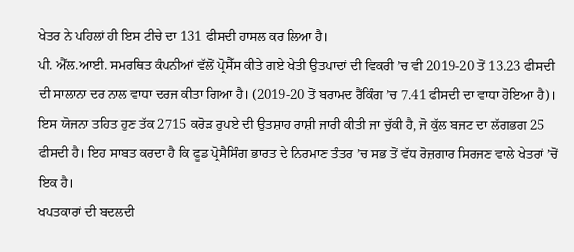ਖੇਤਰ ਨੇ ਪਹਿਲਾਂ ਹੀ ਇਸ ਟੀਚੇ ਦਾ 131 ਫੀਸਦੀ ਹਾਸਲ ਕਰ ਲਿਆ ਹੈ।
ਪੀ. ਐੱਲ.ਆਈ. ਸਮਰਥਿਤ ਕੰਪਨੀਆਂ ਵੱਲੋਂ ਪ੍ਰੋਸੈੱਸ ਕੀਤੇ ਗਏ ਖੇਤੀ ਉਤਪਾਦਾਂ ਦੀ ਵਿਕਰੀ ’ਚ ਵੀ 2019-20 ਤੋਂ 13.23 ਫੀਸਦੀ ਦੀ ਸਾਲਾਨਾ ਦਰ ਨਾਲ ਵਾਧਾ ਦਰਜ ਕੀਤਾ ਗਿਆ ਹੈ। (2019-20 ਤੋਂ ਬਰਾਮਦ ਰੈਂਕਿੰਗ ’ਚ 7.41 ਫੀਸਦੀ ਦਾ ਵਾਧਾ ਹੋਇਆ ਹੈ)। ਇਸ ਯੋਜਨਾ ਤਹਿਤ ਹੁਣ ਤੱਕ 2715 ਕਰੋੜ ਰੁਪਏ ਦੀ ਉਤਸ਼ਾਹ ਰਾਸ਼ੀ ਜਾਰੀ ਕੀਤੀ ਜਾ ਚੁੱਕੀ ਹੈ, ਜੋ ਕੁੱਲ ਬਜਟ ਦਾ ਲੱਗਭਗ 25 ਫੀਸਦੀ ਹੈ। ਇਹ ਸਾਬਤ ਕਰਦਾ ਹੈ ਕਿ ਫੂਡ ਪ੍ਰੋਸੈਸਿੰਗ ਭਾਰਤ ਦੇ ਨਿਰਮਾਣ ਤੰਤਰ ’ਚ ਸਭ ਤੋਂ ਵੱਧ ਰੋਜ਼ਗਾਰ ਸਿਰਜਣ ਵਾਲੇ ਖੇਤਰਾਂ ’ਚੋਂ ਇਕ ਹੈ।
ਖਪਤਕਾਰਾਂ ਦੀ ਬਦਲਦੀ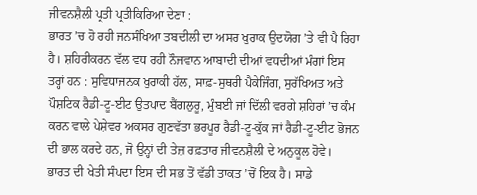ਜੀਵਨਸ਼ੈਲੀ ਪ੍ਰਤੀ ਪ੍ਰਤੀਕਿਰਿਆ ਦੇਣਾ :
ਭਾਰਤ ’ਚ ਹੋ ਰਹੀ ਜਨਸੰਖਿਆ ਤਬਦੀਲੀ ਦਾ ਅਸਰ ਖੁਰਾਕ ਉਦਯੋਗ ’ਤੇ ਵੀ ਪੈ ਰਿਹਾ ਹੈ। ਸ਼ਹਿਰੀਕਰਨ ਵੱਲ ਵਧ ਰਹੀ ਨੌਜਵਾਨ ਆਬਾਦੀ ਦੀਆਂ ਵਧਦੀਆਂ ਮੰਗਾਂ ਇਸ ਤਰ੍ਹਾਂ ਹਨ : ਸੁਵਿਧਾਜਨਕ ਖੁਰਾਕੀ ਹੱਲ, ਸਾਫ਼-ਸੁਥਰੀ ਪੈਕੇਜਿੰਗ, ਸੁਰੱਖਿਅਤ ਅਤੇ ਪੌਸ਼ਟਿਕ ਰੈਡੀ-ਟੂ-ਈਟ ਉਤਪਾਦ ਬੈਂਗਲੁਰੂ, ਮੁੰਬਈ ਜਾਂ ਦਿੱਲੀ ਵਰਗੇ ਸ਼ਹਿਰਾਂ ’ਚ ਕੰਮ ਕਰਨ ਵਾਲੇ ਪੇਸ਼ੇਵਰ ਅਕਸਰ ਗੁਣਵੱਤਾ ਭਰਪੂਰ ਰੈਡੀ-ਟੂ-ਕੁੱਕ ਜਾਂ ਰੈਡੀ-ਟੂ-ਈਟ ਭੋਜਨ ਦੀ ਭਾਲ ਕਰਦੇ ਹਨ, ਜੋ ਉਨ੍ਹਾਂ ਦੀ ਤੇਜ਼ ਰਫ਼ਤਾਰ ਜੀਵਨਸ਼ੈਲੀ ਦੇ ਅਨੁਕੂਲ ਹੋਵੇ।
ਭਾਰਤ ਦੀ ਖੇਤੀ ਸੰਪਦਾ ਇਸ ਦੀ ਸਭ ਤੋਂ ਵੱਡੀ ਤਾਕਤ ’ਚੋਂ ਇਕ ਹੈ। ਸਾਡੇ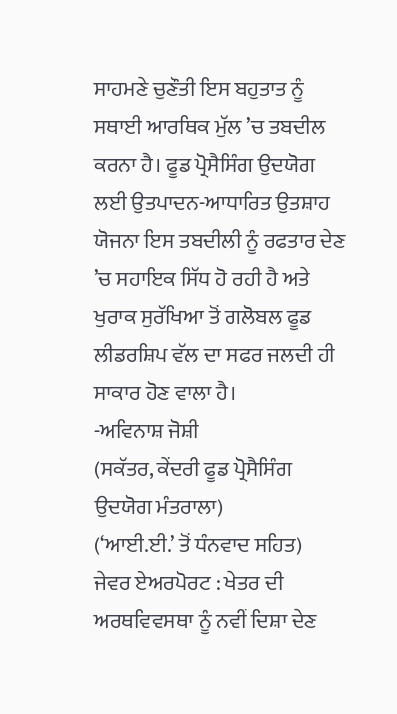ਸਾਹਮਣੇ ਚੁਣੌਤੀ ਇਸ ਬਹੁਤਾਤ ਨੂੰ ਸਥਾਈ ਆਰਥਿਕ ਮੁੱਲ ’ਚ ਤਬਦੀਲ ਕਰਨਾ ਹੈ। ਫੂਡ ਪ੍ਰੋਸੈਸਿੰਗ ਉਦਯੋਗ ਲਈ ਉਤਪਾਦਨ-ਆਧਾਰਿਤ ਉਤਸ਼ਾਹ ਯੋਜਨਾ ਇਸ ਤਬਦੀਲੀ ਨੂੰ ਰਫਤਾਰ ਦੇਣ ’ਚ ਸਹਾਇਕ ਸਿੱਧ ਹੋ ਰਹੀ ਹੈ ਅਤੇ ਖੁਰਾਕ ਸੁਰੱਖਿਆ ਤੋਂ ਗਲੋਬਲ ਫੂਡ ਲੀਡਰਸ਼ਿਪ ਵੱਲ ਦਾ ਸਫਰ ਜਲਦੀ ਹੀ ਸਾਕਾਰ ਹੋਣ ਵਾਲਾ ਹੈ।
-ਅਵਿਨਾਸ਼ ਜੋਸ਼ੀ
(ਸਕੱਤਰ, ਕੇਂਦਰੀ ਫੂਡ ਪ੍ਰੋਸੈਸਿੰਗ ਉਦਯੋਗ ਮੰਤਰਾਲਾ)
(‘ਆਈ.ਈ.’ ਤੋਂ ਧੰਨਵਾਦ ਸਹਿਤ)
ਜੇਵਰ ਏਅਰਪੋਰਟ : ਖੇਤਰ ਦੀ ਅਰਥਵਿਵਸਥਾ ਨੂੰ ਨਵੀਂ ਦਿਸ਼ਾ ਦੇਣ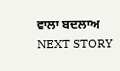ਵਾਲਾ ਬਦਲਾਅ
NEXT STORY